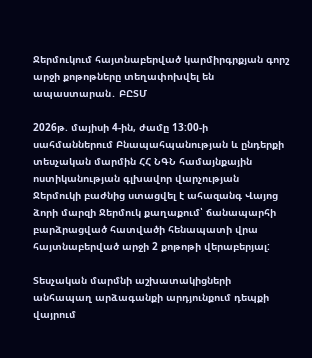Ջերմուկում հայտնաբերված կարմիրգրքյան գորշ արջի քոթոթները տեղափոխվել են ապաստարան․ ԲԸՏՄ

2026թ. մայիսի 4-ին, ժամը 13:00-ի սահմաններում Բնապահպանության և ընդերքի տեսչական մարմին ՀՀ ՆԳՆ համայնքային ոստիկանության գլխավոր վարչության Ջերմուկի բաժնից ստացվել է ահազանգ Վայոց ձորի մարզի Ջերմուկ քաղաքում՝ ճանապարհի բարձրացված հատվածի հենապատի վրա հայտնաբերված արջի 2 քոթոթի վերաբերյալ:

Տեսչական մարմնի աշխատակիցների անհապաղ արձագանքի արդյունքում դեպքի վայրում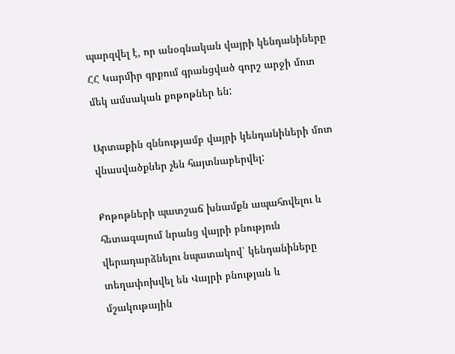պարզվել է, որ անօգնական վայրի կենդանիները ՀՀ Կարմիր գրքում գրանցված գորշ արջի մոտ մեկ ամսական քոթոթներ են:

Արտաքին զննությամբ վայրի կենդանիների մոտ վնասվածքներ չեն հայտնաբերվել:

Քոթոթների պատշաճ խնամքն ապահովելու և հետագայում նրանց վայրի բնություն վերադարձնելու նպատակով՝ կենդանիները տեղափոխվել են Վայրի բնության և մշակութային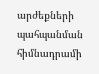արժեքների պահպանման հիմնադրամի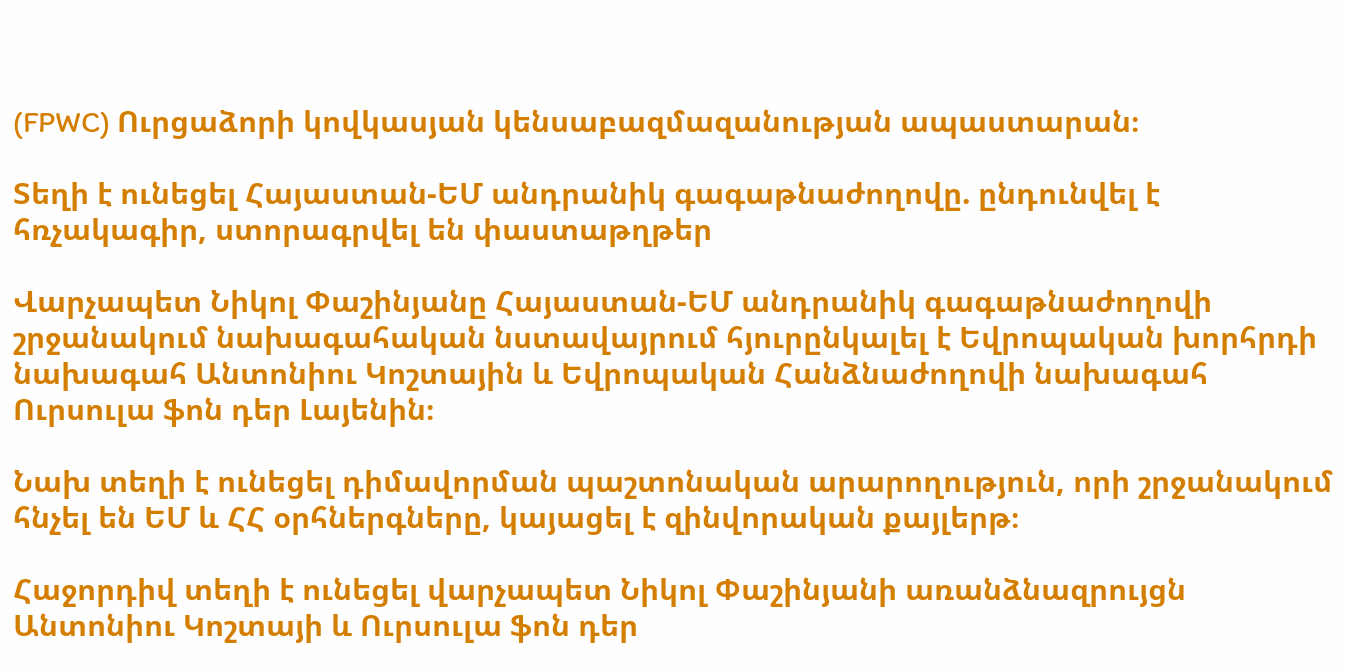(FPWC) Ուրցաձորի կովկասյան կենսաբազմազանության ապաստարան։

Տեղի է ունեցել Հայաստան-ԵՄ անդրանիկ գագաթնաժողովը. ընդունվել է հռչակագիր, ստորագրվել են փաստաթղթեր

Վարչապետ Նիկոլ Փաշինյանը Հայաստան-ԵՄ անդրանիկ գագաթնաժողովի շրջանակում նախագահական նստավայրում հյուրընկալել է Եվրոպական խորհրդի նախագահ Անտոնիու Կոշտային և Եվրոպական Հանձնաժողովի նախագահ Ուրսուլա ֆոն դեր Լայենին։

Նախ տեղի է ունեցել դիմավորման պաշտոնական արարողություն, որի շրջանակում հնչել են ԵՄ և ՀՀ օրհներգները, կայացել է զինվորական քայլերթ։

Հաջորդիվ տեղի է ունեցել վարչապետ Նիկոլ Փաշինյանի առանձնազրույցն Անտոնիու Կոշտայի և Ուրսուլա ֆոն դեր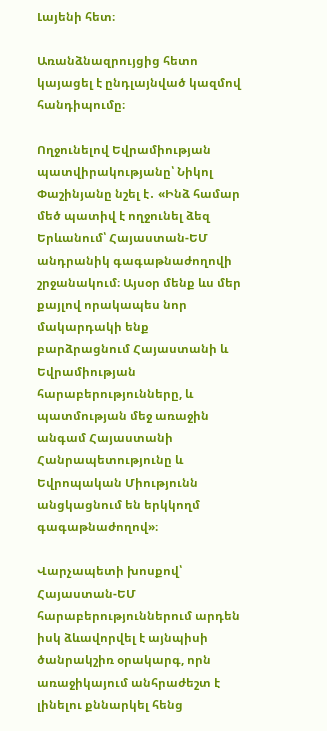Լայենի հետ։

Առանձնազրույցից հետո կայացել է ընդլայնված կազմով հանդիպումը։

Ողջունելով Եվրամիության պատվիրակությանը՝ Նիկոլ Փաշինյանը նշել է․ «Ինձ համար մեծ պատիվ է ողջունել ձեզ Երևանում՝ Հայաստան-ԵՄ անդրանիկ գագաթնաժողովի շրջանակում։ Այսօր մենք ևս մեր քայլով որակապես նոր մակարդակի ենք բարձրացնում Հայաստանի և Եվրամիության հարաբերությունները, և պատմության մեջ առաջին անգամ Հայաստանի Հանրապետությունը և Եվրոպական Միությունն անցկացնում են երկկողմ գագաթնաժողով»։

Վարչապետի խոսքով՝ Հայաստան-ԵՄ հարաբերություններում արդեն իսկ ձևավորվել է այնպիսի ծանրակշիռ օրակարգ, որն առաջիկայում անհրաժեշտ է լինելու քննարկել հենց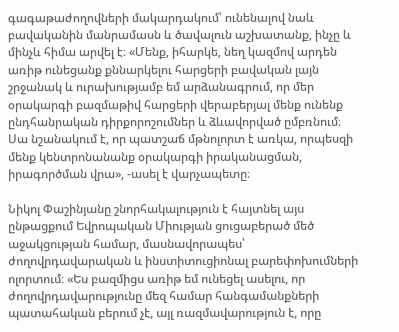գագաթաժողովների մակարդակում՝ ունենալով նաև բավականին մանրամասն և ծավալուն աշխատանք, ինչը և մինչև հիմա արվել է։ «Մենք, իհարկե, նեղ կազմով արդեն առիթ ունեցանք քննարկելու հարցերի բավական լայն շրջանակ և ուրախությամբ եմ արձանագրում, որ մեր օրակարգի բազմաթիվ հարցերի վերաբերյալ մենք ունենք ընդհանրական դիրքորոշումներ և ձևավորված ըմբռնում։ Սա նշանակում է, որ պատշաճ մթնոլորտ է առկա, որպեսզի մենք կենտրոնանանք օրակարգի իրականացման, իրագործման վրա», -ասել է վարչապետը։

Նիկոլ Փաշինյանը շնորհակալություն է հայտնել այս ընթացքում Եվրոպական Միության ցուցաբերած մեծ աջակցության համար, մասնավորապես՝ ժողովրդավարական և ինստիտուցիոնալ բարեփոխումների ոլորտում։ «Ես բազմիցս առիթ եմ ունեցել ասելու, որ ժողովրդավարությունը մեզ համար հանգամանքների պատահական բերում չէ, այլ ռազմավարություն է, որը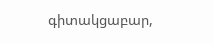գիտակցաբար,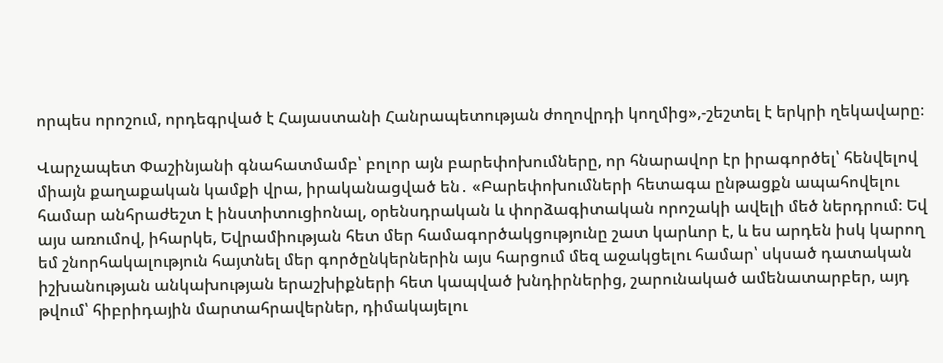որպես որոշում, որդեգրված է Հայաստանի Հանրապետության ժողովրդի կողմից»,-շեշտել է երկրի ղեկավարը։

Վարչապետ Փաշինյանի գնահատմամբ՝ բոլոր այն բարեփոխումները, որ հնարավոր էր իրագործել՝ հենվելով միայն քաղաքական կամքի վրա, իրականացված են․ «Բարեփոխումների հետագա ընթացքն ապահովելու համար անհրաժեշտ է ինստիտուցիոնալ, օրենսդրական և փորձագիտական որոշակի ավելի մեծ ներդրում։ Եվ այս առումով, իհարկե, Եվրամիության հետ մեր համագործակցությունը շատ կարևոր է, և ես արդեն իսկ կարող եմ շնորհակալություն հայտնել մեր գործընկերներին այս հարցում մեզ աջակցելու համար՝ սկսած դատական իշխանության անկախության երաշխիքների հետ կապված խնդիրներից, շարունակած ամենատարբեր, այդ թվում՝ հիբրիդային մարտահրավերներ, դիմակայելու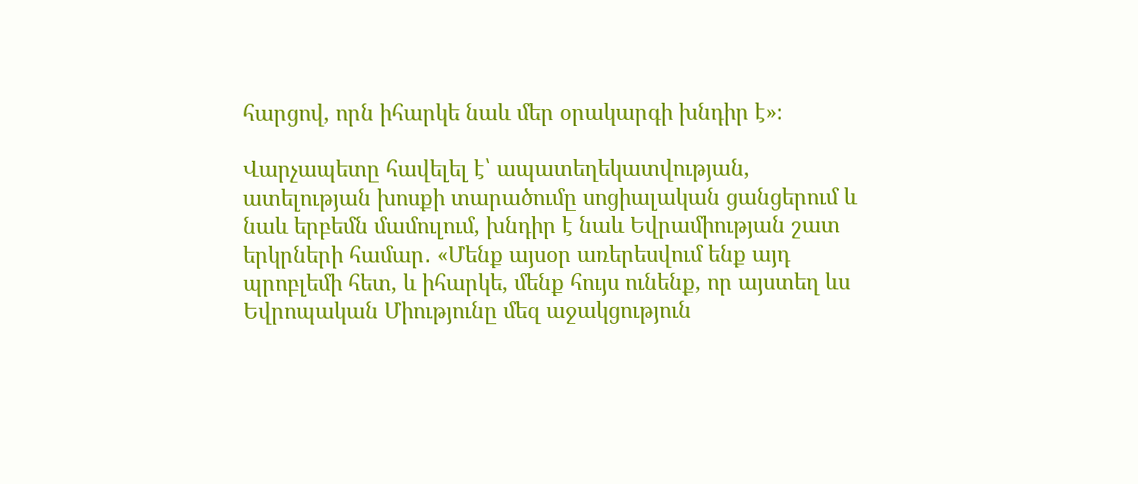հարցով, որն իհարկե նաև մեր օրակարգի խնդիր է»։

Վարչապետը հավելել է՝ ապատեղեկատվության, ատելության խոսքի տարածումը սոցիալական ցանցերում և նաև երբեմն մամուլում, խնդիր է նաև Եվրամիության շատ երկրների համար․ «Մենք այսօր առերեսվում ենք այդ պրոբլեմի հետ, և իհարկե, մենք հույս ունենք, որ այստեղ ևս Եվրոպական Միությունը մեզ աջակցություն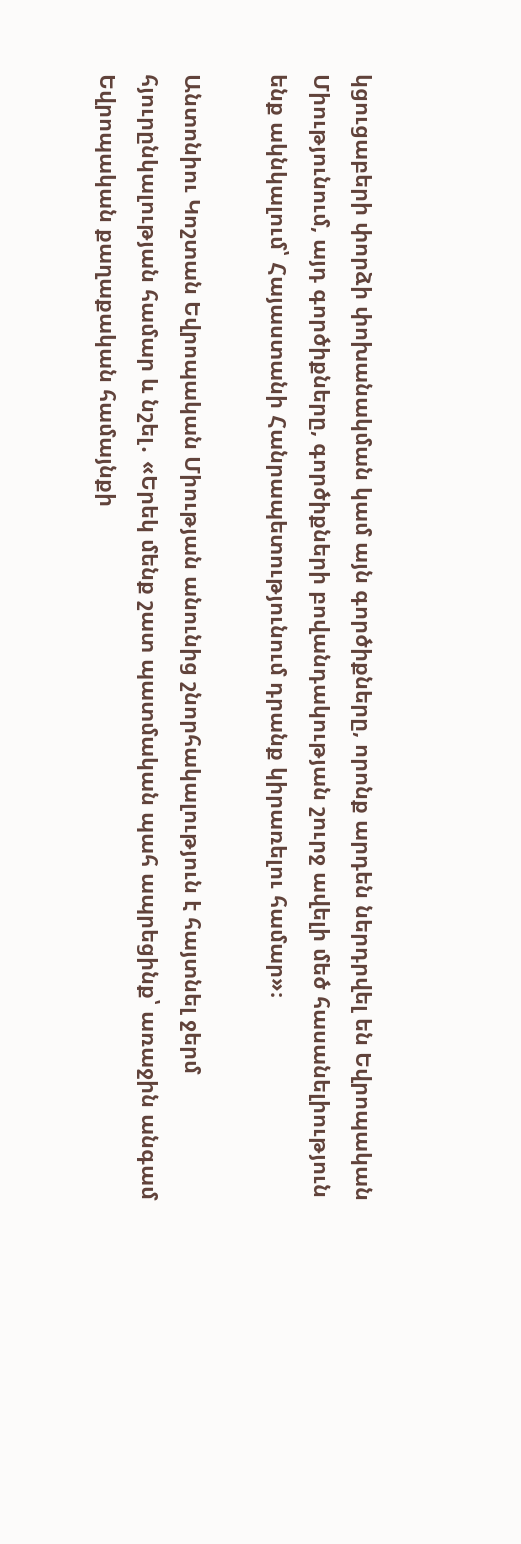կցուցաբերի փորձի փոխանակման կամ այն գործիքները, որոնք արդեն ներդրվել են Եվրոպական Միությունում, այդ գործիքները, գործիքների բովանդակության շուրջ ավելի մեծ հասանելիություն ենք ակնկալում՝ Հայաստանի Հանրապետությունում դրանք կիրառելու համար»։

Անտոնիու Կոշտան Եվրոպական Միության անունից շնորհակալություն է հայտնել ջերմ հյուրընկալության համար և նշել․ «Երեկ մենք շատ պատմական պահ ապրեցինք՝ առաջին անգամ Եվրոպական քաղաքական համայնքի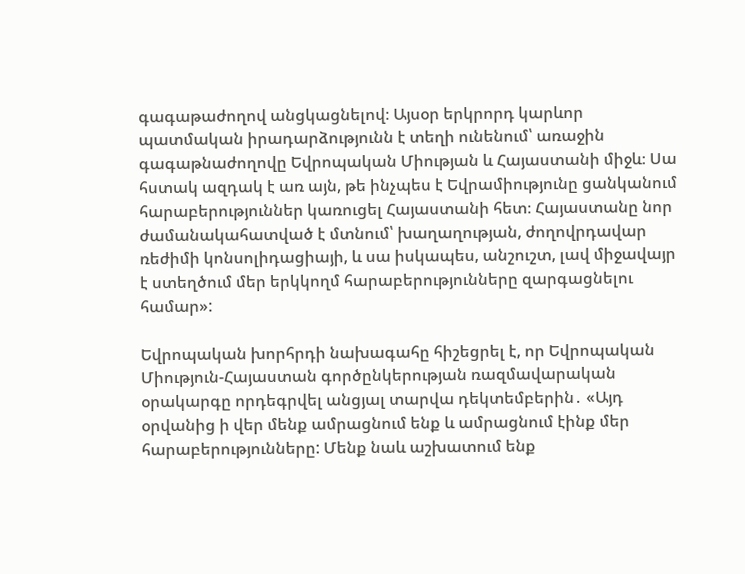գագաթաժողով անցկացնելով։ Այսօր երկրորդ կարևոր պատմական իրադարձությունն է տեղի ունենում՝ առաջին գագաթնաժողովը Եվրոպական Միության և Հայաստանի միջև։ Սա հստակ ազդակ է առ այն, թե ինչպես է Եվրամիությունը ցանկանում հարաբերություններ կառուցել Հայաստանի հետ։ Հայաստանը նոր ժամանակահատված է մտնում՝ խաղաղության, ժողովրդավար ռեժիմի կոնսոլիդացիայի, և սա իսկապես, անշուշտ, լավ միջավայր է ստեղծում մեր երկկողմ հարաբերությունները զարգացնելու համար»:

Եվրոպական խորհրդի նախագահը հիշեցրել է, որ Եվրոպական Միություն-Հայաստան գործընկերության ռազմավարական օրակարգը որդեգրվել անցյալ տարվա դեկտեմբերին․ «Այդ օրվանից ի վեր մենք ամրացնում ենք և ամրացնում էինք մեր հարաբերությունները: Մենք նաև աշխատում ենք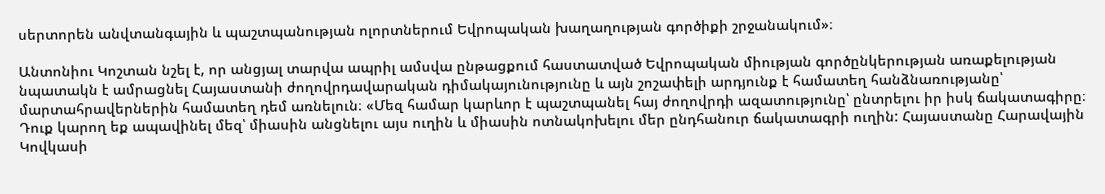սերտորեն անվտանգային և պաշտպանության ոլորտներում Եվրոպական խաղաղության գործիքի շրջանակում»։

Անտոնիու Կոշտան նշել է, որ անցյալ տարվա ապրիլ ամսվա ընթացքում հաստատված Եվրոպական միության գործընկերության առաքելության նպատակն է ամրացնել Հայաստանի ժողովրդավարական դիմակայունությունը և այն շոշափելի արդյունք է համատեղ հանձնառությանը՝ մարտահրավերներին համատեղ դեմ առնելուն։ «Մեզ համար կարևոր է պաշտպանել հայ ժողովրդի ազատությունը՝ ընտրելու իր իսկ ճակատագիրը։ Դուք կարող եք ապավինել մեզ՝ միասին անցնելու այս ուղին և միասին ոտնակոխելու մեր ընդհանուր ճակատագրի ուղին: Հայաստանը Հարավային Կովկասի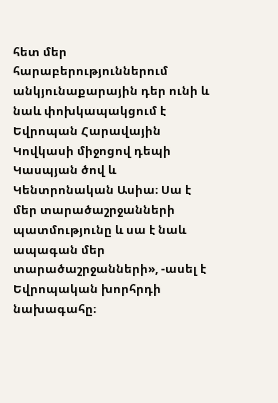հետ մեր հարաբերություններում անկյունաքարային դեր ունի և նաև փոխկապակցում է Եվրոպան Հարավային Կովկասի միջոցով դեպի Կասպյան ծով և Կենտրոնական Ասիա։ Սա է մեր տարածաշրջանների պատմությունը և սա է նաև ապագան մեր տարածաշրջանների», -ասել է Եվրոպական խորհրդի նախագահը։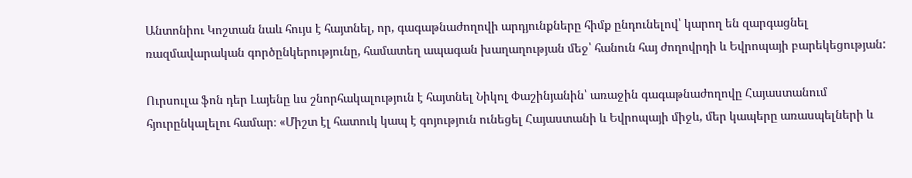Անտոնիու Կոշտան նաև հույս է հայտնել, որ, գագաթնաժողովի արդյունքները հիմք ընդունելով՝ կարող են զարգացնել ռազմավարական գործընկերությունը, համատեղ ապագան խաղաղության մեջ՝ հանուն հայ ժողովրդի և Եվրոպայի բարեկեցության:

Ուրսուլա ֆոն դեր Լայենը ևս շնորհակալություն է հայտնել Նիկոլ Փաշինյանին՝ առաջին գագաթնաժողովը Հայաստանում հյուրընկալելու համար։ «Միշտ էլ հատուկ կապ է գոյություն ունեցել Հայաստանի և Եվրոպայի միջև, մեր կապերը առասպելների և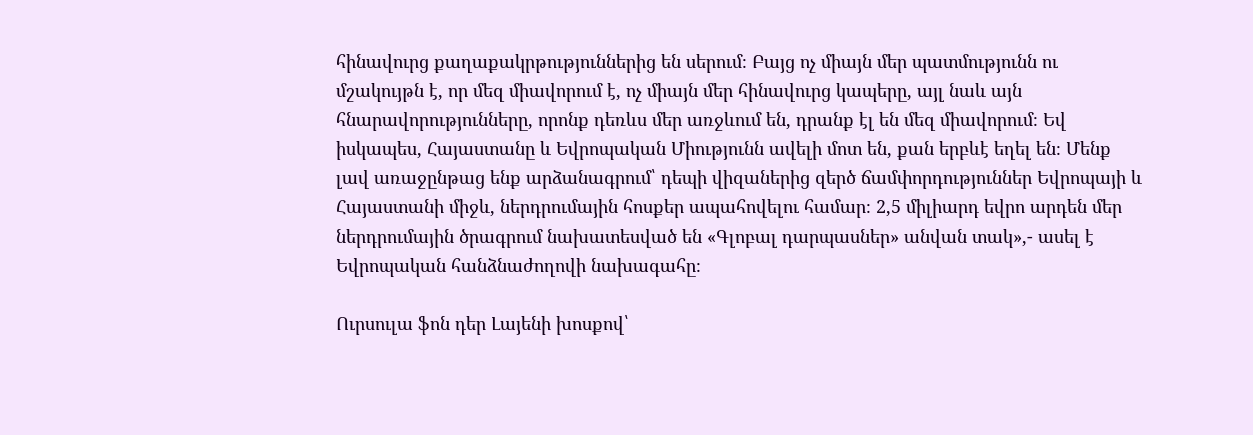հինավուրց քաղաքակրթություններից են սերում։ Բայց ոչ միայն մեր պատմությունն ու մշակույթն է, որ մեզ միավորում է, ոչ միայն մեր հինավուրց կապերը, այլ նաև այն հնարավորությունները, որոնք դեռևս մեր առջևում են, դրանք էլ են մեզ միավորում։ Եվ իսկապես, Հայաստանը և Եվրոպական Միությունն ավելի մոտ են, քան երբևէ եղել են։ Մենք լավ առաջընթաց ենք արձանագրում՝ դեպի վիզաներից զերծ ճամփորդություններ Եվրոպայի և Հայաստանի միջև, ներդրումային հոսքեր ապահովելու համար։ 2,5 միլիարդ եվրո արդեն մեր ներդրումային ծրագրում նախատեսված են «Գլոբալ դարպասներ» անվան տակ»,- ասել է Եվրոպական հանձնաժողովի նախագահը։

Ուրսուլա ֆոն դեր Լայենի խոսքով՝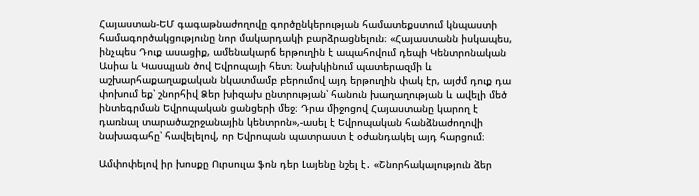Հայաստան-ԵՄ գագաթնաժողովը գործընկերության համատեքստում կնպաստի համագործակցությունը նոր մակարդակի բարձրացնելուն։ «Հայաստանն իսկապես, ինչպես Դուք ասացիք, ամենակարճ երթուղին է ապահովում դեպի Կենտրոնական Ասիա և Կասպյան ծով Եվրոպայի հետ։ Նախկինում պատերազմի և աշխարհաքաղաքական նկատմամբ բերումով այդ երթուղին փակ էր, այժմ դուք դա փոխում եք՝ շնորհիվ Ձեր խիզախ ընտրության՝ հանուն խաղաղության և ավելի մեծ ինտեգրման Եվրոպական ցանցերի մեջ։ Դրա միջոցով Հայաստանը կարող է դառնալ տարածաշրջանային կենտրոն»,-ասել է Եվրոպական հանձնաժողովի նախագահը՝ հավելելով, որ Եվրոպան պատրաստ է օժանդակել այդ հարցում։

Ամփոփելով իր խոսքը Ուրսուլա ֆոն դեր Լայենը նշել է․ «Շնորհակալություն ձեր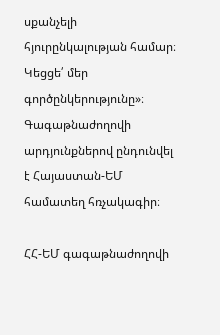սքանչելի հյուրընկալության համար։ Կեցցե՛ մեր գործընկերությունը»։
Գագաթնաժողովի արդյունքներով ընդունվել է Հայաստան-ԵՄ համատեղ հռչակագիր։

ՀՀ-ԵՄ գագաթնաժողովի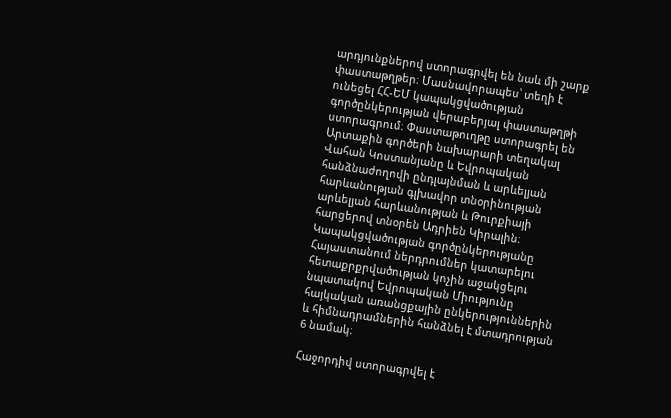արդյունքներով ստորագրվել են նաև մի շարք փաստաթղթեր։ Մասնավորապես՝ տեղի է ունեցել ՀՀ-ԵՄ կապակցվածության գործընկերության վերաբերյալ փաստաթղթի ստորագրում։ Փաստաթուղթը ստորագրել են Արտաքին գործերի նախարարի տեղակալ Վահան Կոստանյանը և Եվրոպական հանձնաժողովի ընդլայնման և արևելյան հարևանության գլխավոր տնօրինության արևելյան հարևանության և Թուրքիայի հարցերով տնօրեն Ադրիեն Կիրալին։ Կապակցվածության գործընկերությանը Հայաստանում ներդրումներ կատարելու հետաքրքրվածության կոչին աջակցելու նպատակով Եվրոպական Միությունը հայկական առանցքային ընկերություններին և հիմնադրամներին հանձնել է մտադրության 6 նամակ։

Հաջորդիվ ստորագրվել է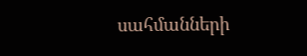սահմանների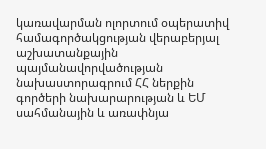կառավարման ոլորտում օպերատիվ համագործակցության վերաբերյալ աշխատանքային պայմանավորվածության նախաստորագրում ՀՀ ներքին գործերի նախարարության և ԵՄ սահմանային և առափնյա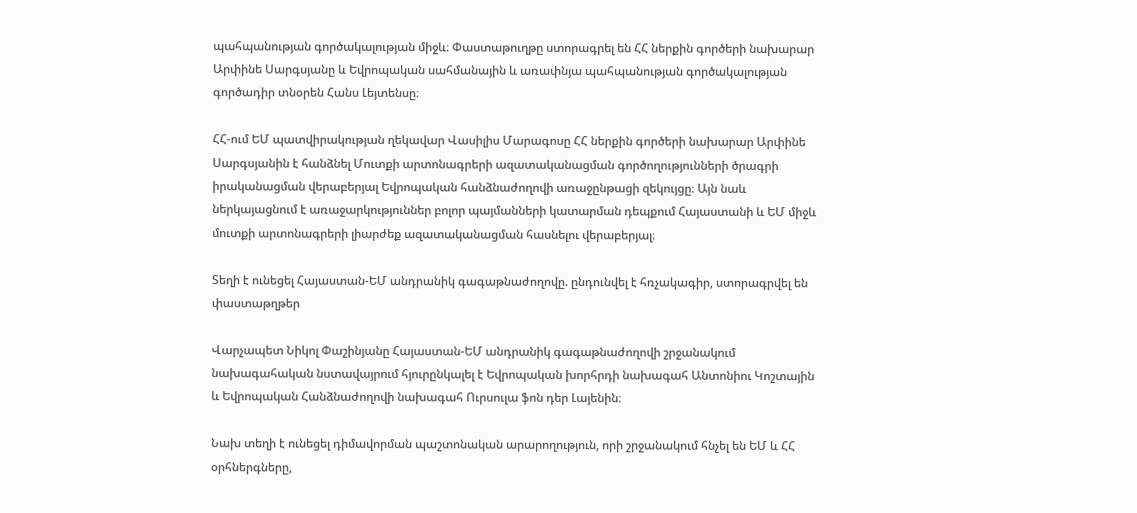պահպանության գործակալության միջև։ Փաստաթուղթը ստորագրել են ՀՀ ներքին գործերի նախարար Արփինե Սարգսյանը և Եվրոպական սահմանային և առափնյա պահպանության գործակալության գործադիր տնօրեն Հանս Լեյտենսը։

ՀՀ-ում ԵՄ պատվիրակության ղեկավար Վասիլիս Մարագոսը ՀՀ ներքին գործերի նախարար Արփինե Սարգսյանին է հանձնել Մուտքի արտոնագրերի ազատականացման գործողությունների ծրագրի իրականացման վերաբերյալ Եվրոպական հանձնաժողովի առաջընթացի զեկույցը։ Այն նաև ներկայացնում է առաջարկություններ բոլոր պայմանների կատարման դեպքում Հայաստանի և ԵՄ միջև մուտքի արտոնագրերի լիարժեք ազատականացման հասնելու վերաբերյալ։

Տեղի է ունեցել Հայաստան-ԵՄ անդրանիկ գագաթնաժողովը. ընդունվել է հռչակագիր, ստորագրվել են փաստաթղթեր

Վարչապետ Նիկոլ Փաշինյանը Հայաստան-ԵՄ անդրանիկ գագաթնաժողովի շրջանակում նախագահական նստավայրում հյուրընկալել է Եվրոպական խորհրդի նախագահ Անտոնիու Կոշտային և Եվրոպական Հանձնաժողովի նախագահ Ուրսուլա ֆոն դեր Լայենին։

Նախ տեղի է ունեցել դիմավորման պաշտոնական արարողություն, որի շրջանակում հնչել են ԵՄ և ՀՀ օրհներգները,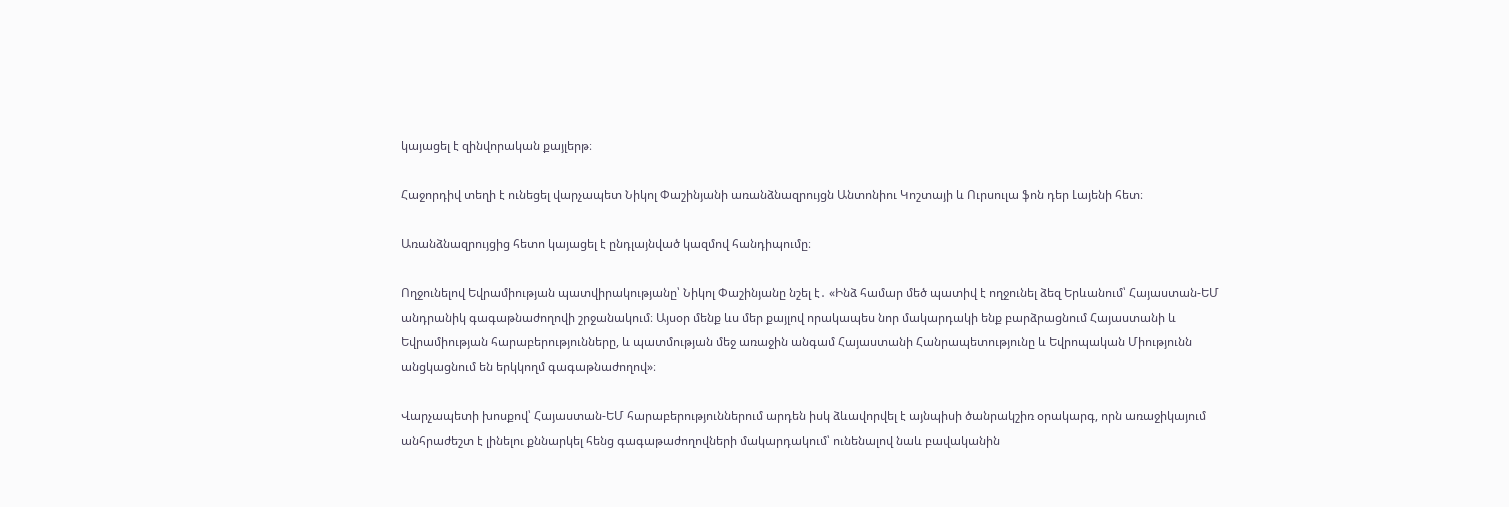կայացել է զինվորական քայլերթ։

Հաջորդիվ տեղի է ունեցել վարչապետ Նիկոլ Փաշինյանի առանձնազրույցն Անտոնիու Կոշտայի և Ուրսուլա ֆոն դեր Լայենի հետ։

Առանձնազրույցից հետո կայացել է ընդլայնված կազմով հանդիպումը։

Ողջունելով Եվրամիության պատվիրակությանը՝ Նիկոլ Փաշինյանը նշել է․ «Ինձ համար մեծ պատիվ է ողջունել ձեզ Երևանում՝ Հայաստան-ԵՄ անդրանիկ գագաթնաժողովի շրջանակում։ Այսօր մենք ևս մեր քայլով որակապես նոր մակարդակի ենք բարձրացնում Հայաստանի և Եվրամիության հարաբերությունները, և պատմության մեջ առաջին անգամ Հայաստանի Հանրապետությունը և Եվրոպական Միությունն անցկացնում են երկկողմ գագաթնաժողով»։

Վարչապետի խոսքով՝ Հայաստան-ԵՄ հարաբերություններում արդեն իսկ ձևավորվել է այնպիսի ծանրակշիռ օրակարգ, որն առաջիկայում անհրաժեշտ է լինելու քննարկել հենց գագաթաժողովների մակարդակում՝ ունենալով նաև բավականին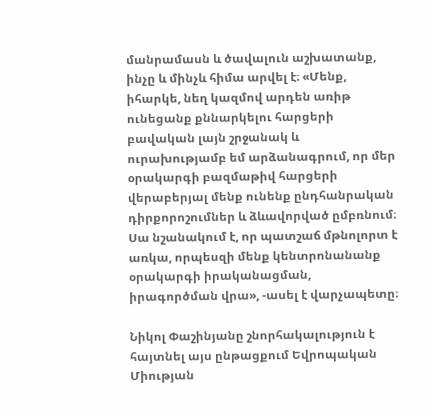մանրամասն և ծավալուն աշխատանք, ինչը և մինչև հիմա արվել է։ «Մենք, իհարկե, նեղ կազմով արդեն առիթ ունեցանք քննարկելու հարցերի բավական լայն շրջանակ և ուրախությամբ եմ արձանագրում, որ մեր օրակարգի բազմաթիվ հարցերի վերաբերյալ մենք ունենք ընդհանրական դիրքորոշումներ և ձևավորված ըմբռնում։ Սա նշանակում է, որ պատշաճ մթնոլորտ է առկա, որպեսզի մենք կենտրոնանանք օրակարգի իրականացման, իրագործման վրա», -ասել է վարչապետը։

Նիկոլ Փաշինյանը շնորհակալություն է հայտնել այս ընթացքում Եվրոպական Միության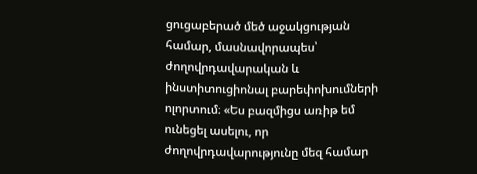ցուցաբերած մեծ աջակցության համար, մասնավորապես՝ ժողովրդավարական և ինստիտուցիոնալ բարեփոխումների ոլորտում։ «Ես բազմիցս առիթ եմ ունեցել ասելու, որ ժողովրդավարությունը մեզ համար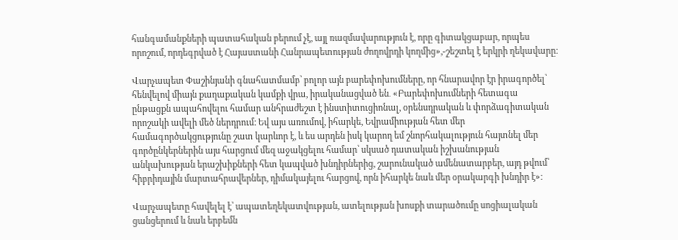հանգամանքների պատահական բերում չէ, այլ ռազմավարություն է, որը գիտակցաբար, որպես որոշում, որդեգրված է Հայաստանի Հանրապետության ժողովրդի կողմից»,-շեշտել է երկրի ղեկավարը։

Վարչապետ Փաշինյանի գնահատմամբ՝ բոլոր այն բարեփոխումները, որ հնարավոր էր իրագործել՝ հենվելով միայն քաղաքական կամքի վրա, իրականացված են․ «Բարեփոխումների հետագա ընթացքն ապահովելու համար անհրաժեշտ է ինստիտուցիոնալ, օրենսդրական և փորձագիտական որոշակի ավելի մեծ ներդրում։ Եվ այս առումով, իհարկե, Եվրամիության հետ մեր համագործակցությունը շատ կարևոր է, և ես արդեն իսկ կարող եմ շնորհակալություն հայտնել մեր գործընկերներին այս հարցում մեզ աջակցելու համար՝ սկսած դատական իշխանության անկախության երաշխիքների հետ կապված խնդիրներից, շարունակած ամենատարբեր, այդ թվում՝ հիբրիդային մարտահրավերներ, դիմակայելու հարցով, որն իհարկե նաև մեր օրակարգի խնդիր է»։

Վարչապետը հավելել է՝ ապատեղեկատվության, ատելության խոսքի տարածումը սոցիալական ցանցերում և նաև երբեմն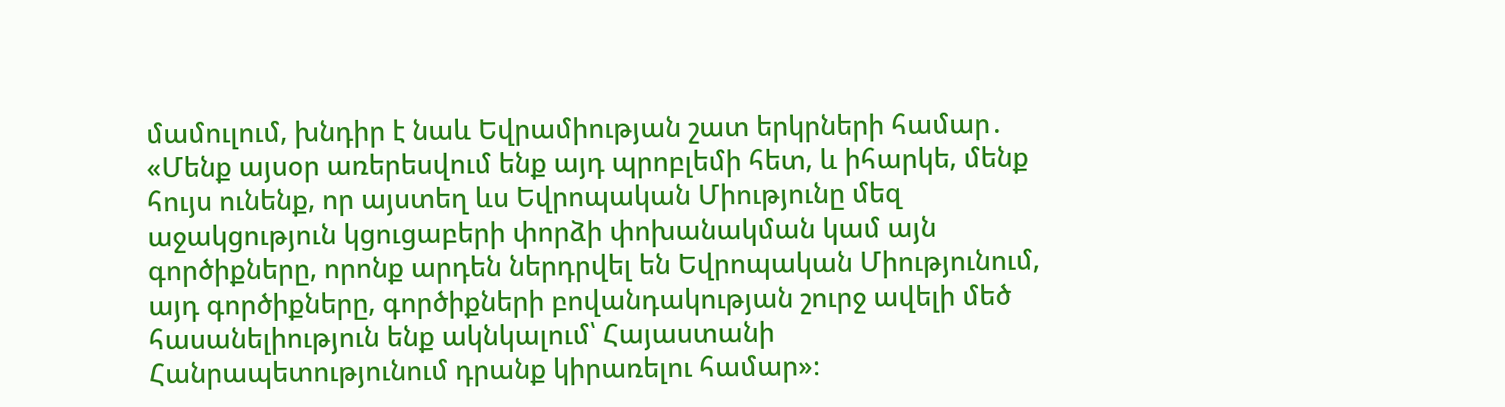մամուլում, խնդիր է նաև Եվրամիության շատ երկրների համար․ «Մենք այսօր առերեսվում ենք այդ պրոբլեմի հետ, և իհարկե, մենք հույս ունենք, որ այստեղ ևս Եվրոպական Միությունը մեզ աջակցություն կցուցաբերի փորձի փոխանակման կամ այն գործիքները, որոնք արդեն ներդրվել են Եվրոպական Միությունում, այդ գործիքները, գործիքների բովանդակության շուրջ ավելի մեծ հասանելիություն ենք ակնկալում՝ Հայաստանի Հանրապետությունում դրանք կիրառելու համար»։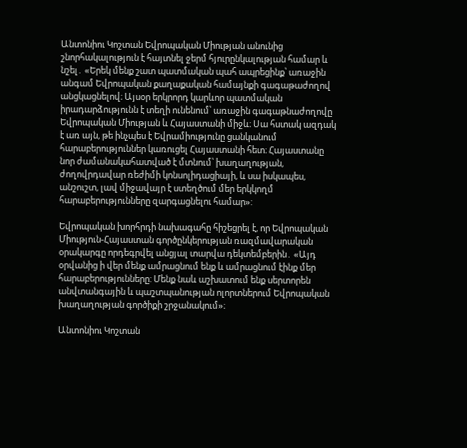Անտոնիու Կոշտան Եվրոպական Միության անունից շնորհակալություն է հայտնել ջերմ հյուրընկալության համար և նշել․ «Երեկ մենք շատ պատմական պահ ապրեցինք՝ առաջին անգամ Եվրոպական քաղաքական համայնքի գագաթաժողով անցկացնելով։ Այսօր երկրորդ կարևոր պատմական իրադարձությունն է տեղի ունենում՝ առաջին գագաթնաժողովը Եվրոպական Միության և Հայաստանի միջև։ Սա հստակ ազդակ է առ այն, թե ինչպես է Եվրամիությունը ցանկանում հարաբերություններ կառուցել Հայաստանի հետ։ Հայաստանը նոր ժամանակահատված է մտնում՝ խաղաղության, ժողովրդավար ռեժիմի կոնսոլիդացիայի, և սա իսկապես, անշուշտ, լավ միջավայր է ստեղծում մեր երկկողմ հարաբերությունները զարգացնելու համար»:

Եվրոպական խորհրդի նախագահը հիշեցրել է, որ Եվրոպական Միություն-Հայաստան գործընկերության ռազմավարական օրակարգը որդեգրվել անցյալ տարվա դեկտեմբերին․ «Այդ օրվանից ի վեր մենք ամրացնում ենք և ամրացնում էինք մեր հարաբերությունները: Մենք նաև աշխատում ենք սերտորեն անվտանգային և պաշտպանության ոլորտներում Եվրոպական խաղաղության գործիքի շրջանակում»։

Անտոնիու Կոշտան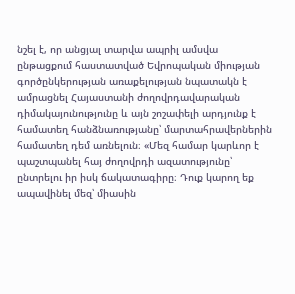նշել է, որ անցյալ տարվա ապրիլ ամսվա ընթացքում հաստատված Եվրոպական միության գործընկերության առաքելության նպատակն է ամրացնել Հայաստանի ժողովրդավարական դիմակայունությունը և այն շոշափելի արդյունք է համատեղ հանձնառությանը՝ մարտահրավերներին համատեղ դեմ առնելուն։ «Մեզ համար կարևոր է պաշտպանել հայ ժողովրդի ազատությունը՝ ընտրելու իր իսկ ճակատագիրը։ Դուք կարող եք ապավինել մեզ՝ միասին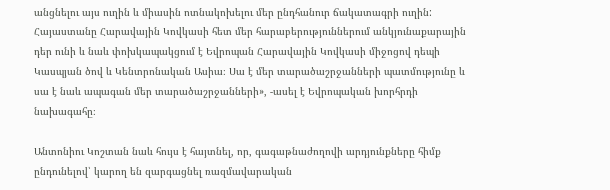անցնելու այս ուղին և միասին ոտնակոխելու մեր ընդհանուր ճակատագրի ուղին: Հայաստանը Հարավային Կովկասի հետ մեր հարաբերություններում անկյունաքարային դեր ունի և նաև փոխկապակցում է Եվրոպան Հարավային Կովկասի միջոցով դեպի Կասպյան ծով և Կենտրոնական Ասիա։ Սա է մեր տարածաշրջանների պատմությունը և սա է նաև ապագան մեր տարածաշրջանների», -ասել է Եվրոպական խորհրդի նախագահը։

Անտոնիու Կոշտան նաև հույս է հայտնել, որ, գագաթնաժողովի արդյունքները հիմք ընդունելով՝ կարող են զարգացնել ռազմավարական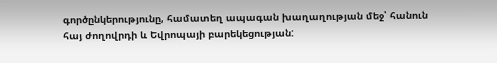գործընկերությունը, համատեղ ապագան խաղաղության մեջ՝ հանուն հայ ժողովրդի և Եվրոպայի բարեկեցության: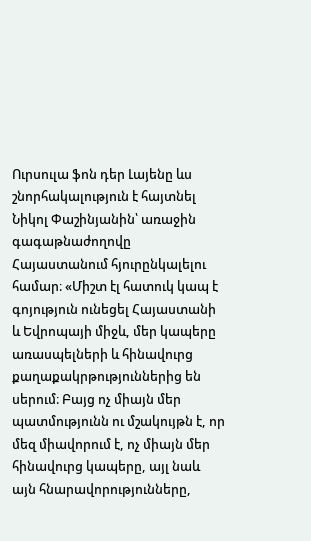Ուրսուլա ֆոն դեր Լայենը ևս շնորհակալություն է հայտնել Նիկոլ Փաշինյանին՝ առաջին գագաթնաժողովը Հայաստանում հյուրընկալելու համար։ «Միշտ էլ հատուկ կապ է գոյություն ունեցել Հայաստանի և Եվրոպայի միջև, մեր կապերը առասպելների և հինավուրց քաղաքակրթություններից են սերում։ Բայց ոչ միայն մեր պատմությունն ու մշակույթն է, որ մեզ միավորում է, ոչ միայն մեր հինավուրց կապերը, այլ նաև այն հնարավորությունները,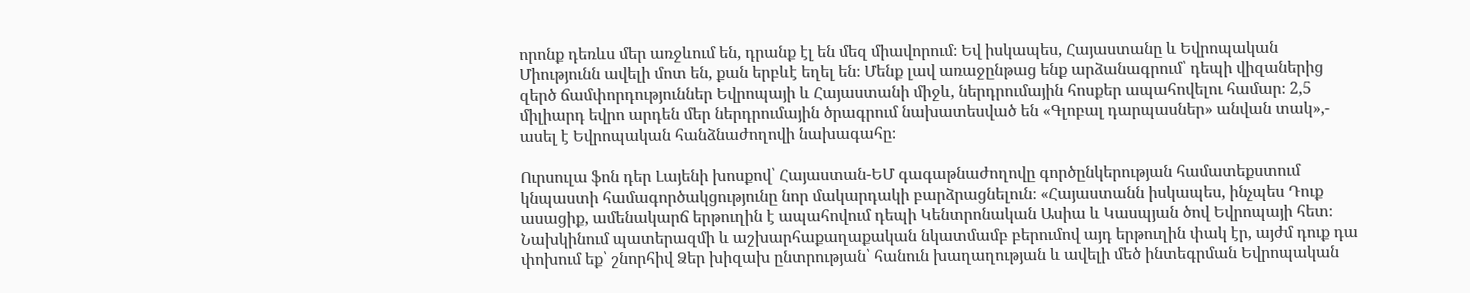որոնք դեռևս մեր առջևում են, դրանք էլ են մեզ միավորում։ Եվ իսկապես, Հայաստանը և Եվրոպական Միությունն ավելի մոտ են, քան երբևէ եղել են։ Մենք լավ առաջընթաց ենք արձանագրում՝ դեպի վիզաներից զերծ ճամփորդություններ Եվրոպայի և Հայաստանի միջև, ներդրումային հոսքեր ապահովելու համար։ 2,5 միլիարդ եվրո արդեն մեր ներդրումային ծրագրում նախատեսված են «Գլոբալ դարպասներ» անվան տակ»,- ասել է Եվրոպական հանձնաժողովի նախագահը։

Ուրսուլա ֆոն դեր Լայենի խոսքով՝ Հայաստան-ԵՄ գագաթնաժողովը գործընկերության համատեքստում կնպաստի համագործակցությունը նոր մակարդակի բարձրացնելուն։ «Հայաստանն իսկապես, ինչպես Դուք ասացիք, ամենակարճ երթուղին է ապահովում դեպի Կենտրոնական Ասիա և Կասպյան ծով Եվրոպայի հետ։ Նախկինում պատերազմի և աշխարհաքաղաքական նկատմամբ բերումով այդ երթուղին փակ էր, այժմ դուք դա փոխում եք՝ շնորհիվ Ձեր խիզախ ընտրության՝ հանուն խաղաղության և ավելի մեծ ինտեգրման Եվրոպական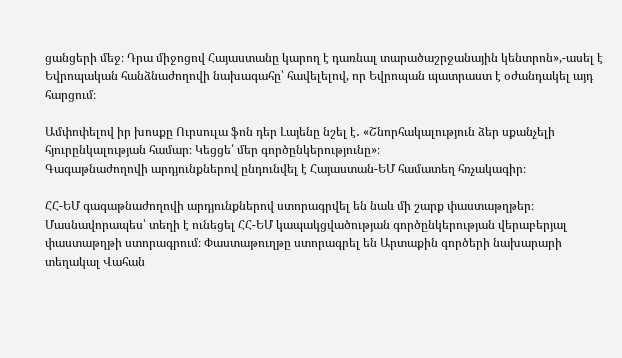ցանցերի մեջ։ Դրա միջոցով Հայաստանը կարող է դառնալ տարածաշրջանային կենտրոն»,-ասել է Եվրոպական հանձնաժողովի նախագահը՝ հավելելով, որ Եվրոպան պատրաստ է օժանդակել այդ հարցում։

Ամփոփելով իր խոսքը Ուրսուլա ֆոն դեր Լայենը նշել է․ «Շնորհակալություն ձեր սքանչելի հյուրընկալության համար։ Կեցցե՛ մեր գործընկերությունը»։
Գագաթնաժողովի արդյունքներով ընդունվել է Հայաստան-ԵՄ համատեղ հռչակագիր։

ՀՀ-ԵՄ գագաթնաժողովի արդյունքներով ստորագրվել են նաև մի շարք փաստաթղթեր։ Մասնավորապես՝ տեղի է ունեցել ՀՀ-ԵՄ կապակցվածության գործընկերության վերաբերյալ փաստաթղթի ստորագրում։ Փաստաթուղթը ստորագրել են Արտաքին գործերի նախարարի տեղակալ Վահան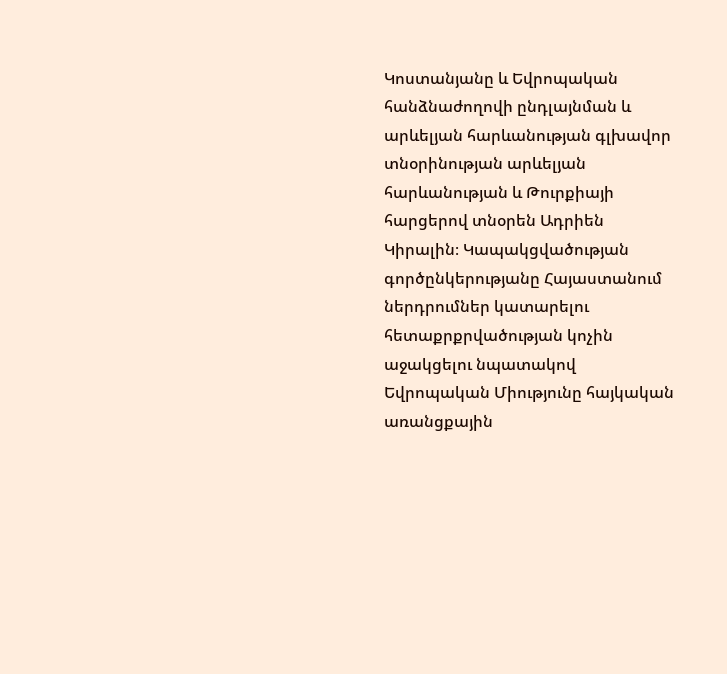Կոստանյանը և Եվրոպական հանձնաժողովի ընդլայնման և արևելյան հարևանության գլխավոր տնօրինության արևելյան հարևանության և Թուրքիայի հարցերով տնօրեն Ադրիեն Կիրալին։ Կապակցվածության գործընկերությանը Հայաստանում ներդրումներ կատարելու հետաքրքրվածության կոչին աջակցելու նպատակով Եվրոպական Միությունը հայկական առանցքային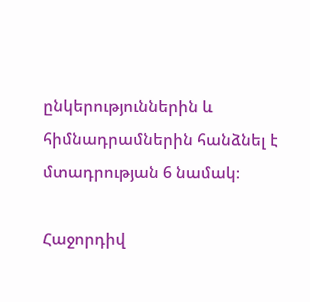ընկերություններին և հիմնադրամներին հանձնել է մտադրության 6 նամակ։

Հաջորդիվ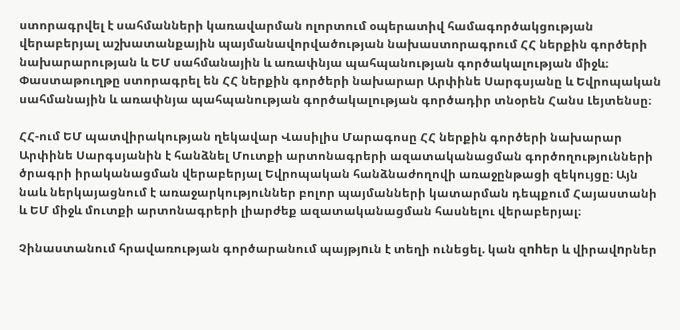ստորագրվել է սահմանների կառավարման ոլորտում օպերատիվ համագործակցության վերաբերյալ աշխատանքային պայմանավորվածության նախաստորագրում ՀՀ ներքին գործերի նախարարության և ԵՄ սահմանային և առափնյա պահպանության գործակալության միջև։ Փաստաթուղթը ստորագրել են ՀՀ ներքին գործերի նախարար Արփինե Սարգսյանը և Եվրոպական սահմանային և առափնյա պահպանության գործակալության գործադիր տնօրեն Հանս Լեյտենսը։

ՀՀ-ում ԵՄ պատվիրակության ղեկավար Վասիլիս Մարագոսը ՀՀ ներքին գործերի նախարար Արփինե Սարգսյանին է հանձնել Մուտքի արտոնագրերի ազատականացման գործողությունների ծրագրի իրականացման վերաբերյալ Եվրոպական հանձնաժողովի առաջընթացի զեկույցը։ Այն նաև ներկայացնում է առաջարկություններ բոլոր պայմանների կատարման դեպքում Հայաստանի և ԵՄ միջև մուտքի արտոնագրերի լիարժեք ազատականացման հասնելու վերաբերյալ։

Չինաստանում հրավառության գործարանում պայթյnւն է տեղի ունեցել. կան զnhեր և վիրավnրներ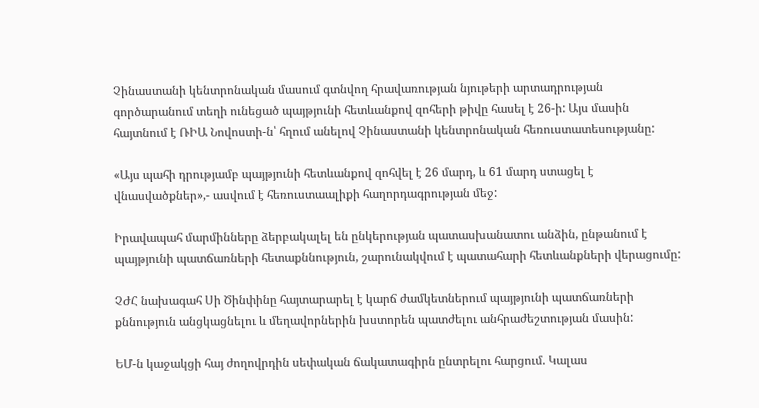Չինաստանի կենտրոնական մասում գտնվող հրավառության նյութերի արտադրության գործարանում տեղի ունեցած պայթյունի հետևանքով զոհերի թիվը հասել է 26-ի: Այս մասին հայտնում է ՌԻԱ Նովոստի-ն՝ հղում անելով Չինաստանի կենտրոնական հեռուստատեսությանը:

«Այս պահի դրությամբ պայթյունի հետևանքով զոհվել է 26 մարդ, և 61 մարդ ստացել է վնասվածքներ»,- ասվում է հեռուստաալիքի հաղորդագրության մեջ:

Իրավապահ մարմինները ձերբակալել են ընկերության պատասխանատու անձին, ընթանում է պայթյունի պատճառների հետաքննություն, շարունակվում է պատահարի հետևանքների վերացումը:

ՉԺՀ նախագահ Սի Ծինփինը հայտարարել է կարճ ժամկետներում պայթյունի պատճառների քննություն անցկացնելու և մեղավորներին խստորեն պատժելու անհրաժեշտության մասին:

ԵՄ-ն կաջակցի հայ ժողովրդին սեփական ճակատագիրն ընտրելու հարցում. Կալաս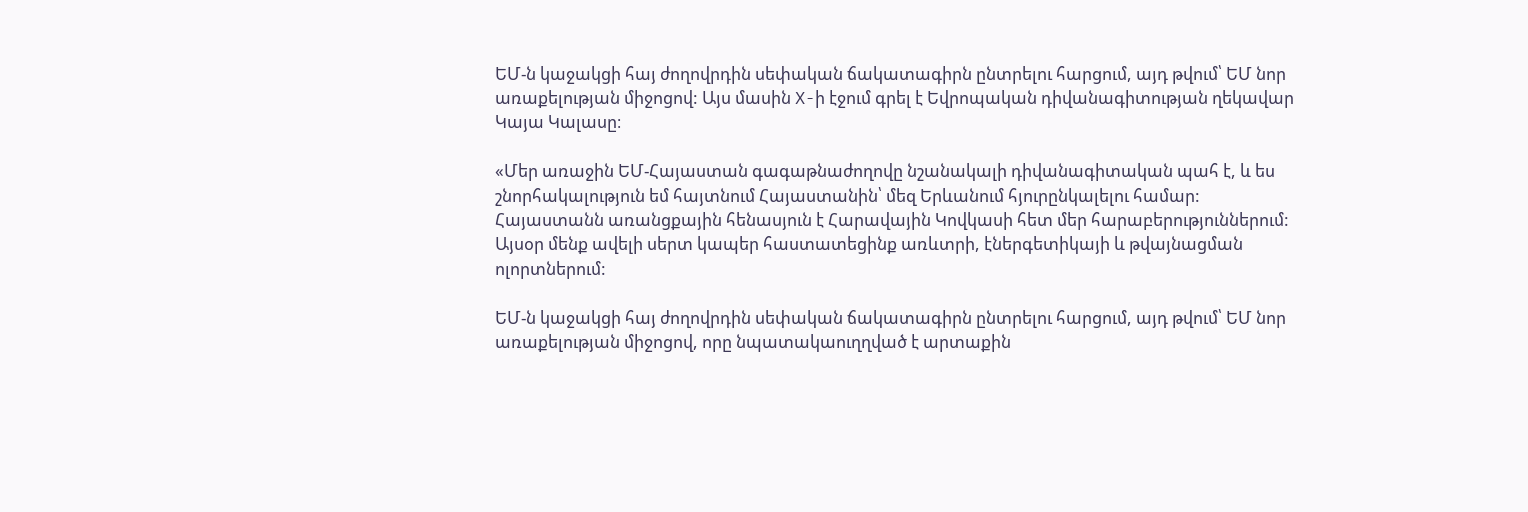ԵՄ-ն կաջակցի հայ ժողովրդին սեփական ճակատագիրն ընտրելու հարցում, այդ թվում՝ ԵՄ նոր առաքելության միջոցով: Այս մասին X-ի էջում գրել է Եվրոպական դիվանագիտության ղեկավար Կայա Կալասը։

«Մեր առաջին ԵՄ-Հայաստան գագաթնաժողովը նշանակալի դիվանագիտական պահ է, և ես շնորհակալություն եմ հայտնում Հայաստանին՝ մեզ Երևանում հյուրընկալելու համար:
Հայաստանն առանցքային հենասյուն է Հարավային Կովկասի հետ մեր հարաբերություններում:
Այսօր մենք ավելի սերտ կապեր հաստատեցինք առևտրի, էներգետիկայի և թվայնացման ոլորտներում:

ԵՄ-ն կաջակցի հայ ժողովրդին սեփական ճակատագիրն ընտրելու հարցում, այդ թվում՝ ԵՄ նոր առաքելության միջոցով, որը նպատակաուղղված է արտաքին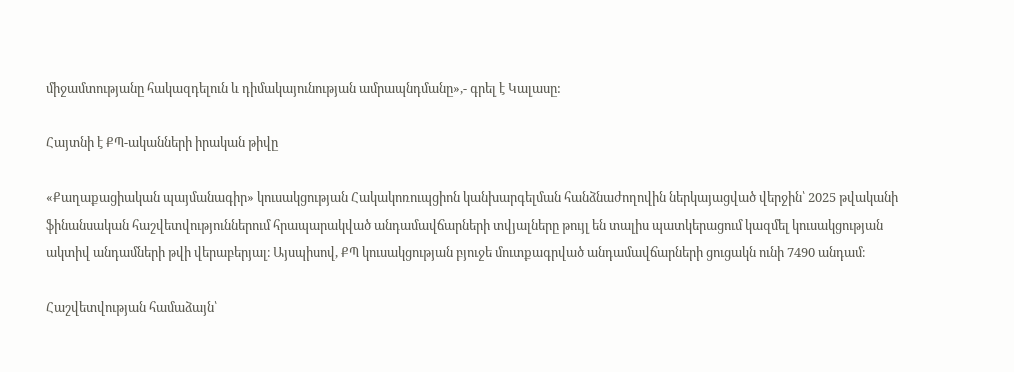միջամտությանը հակազդելուն և դիմակայունության ամրապնդմանը»,- գրել է Կալասը:

Հայտնի է ՔՊ-ականների իրական թիվը

«Քաղաքացիական պայմանագիր» կուսակցության Հակակոռուպցիոն կանխարգելման հանձնաժողովին ներկայացված վերջին՝ 2025 թվականի ֆինանսական հաշվետվություններում հրապարակված անդամավճարների տվյալները թույլ են տալիս պատկերացում կազմել կուսակցության ակտիվ անդամների թվի վերաբերյալ։ Այսպիսով, ՔՊ կուսակցության բյուջե մուտքագրված անդամավճարների ցուցակն ունի 7490 անդամ։

Հաշվետվության համաձայն՝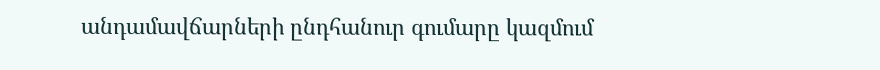անդամավճարների ընդհանուր գումարը կազմում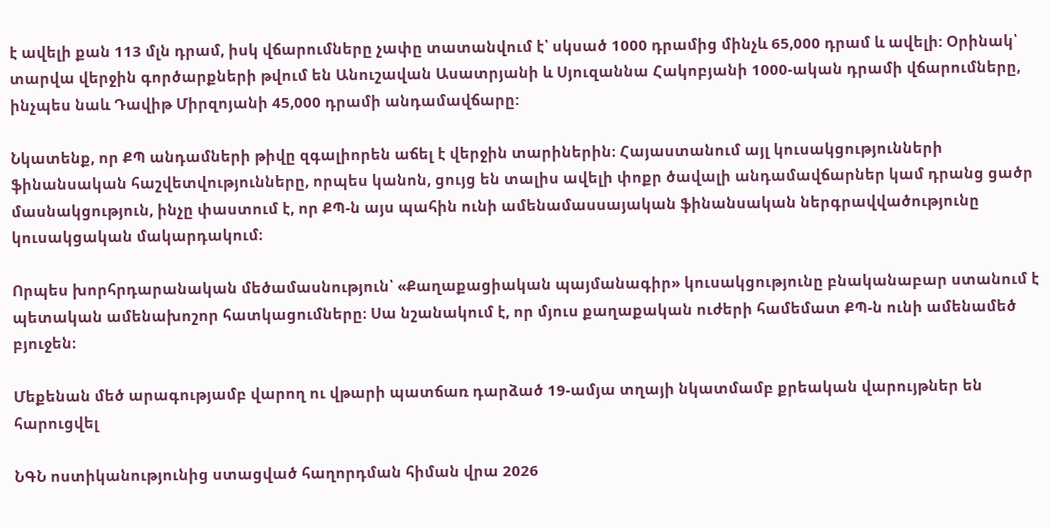է ավելի քան 113 մլն դրամ, իսկ վճարումները չափը տատանվում է՝ սկսած 1000 դրամից մինչև 65,000 դրամ և ավելի: Օրինակ՝ տարվա վերջին գործարքների թվում են Անուշավան Ասատրյանի և Սյուզաննա Հակոբյանի 1000-ական դրամի վճարումները, ինչպես նաև Դավիթ Միրզոյանի 45,000 դրամի անդամավճարը:

Նկատենք, որ ՔՊ անդամների թիվը զգալիորեն աճել է վերջին տարիներին։ Հայաստանում այլ կուսակցությունների ֆինանսական հաշվետվությունները, որպես կանոն, ցույց են տալիս ավելի փոքր ծավալի անդամավճարներ կամ դրանց ցածր մասնակցություն, ինչը փաստում է, որ ՔՊ-ն այս պահին ունի ամենամասսայական ֆինանսական ներգրավվածությունը կուսակցական մակարդակում։

Որպես խորհրդարանական մեծամասնություն՝ «Քաղաքացիական պայմանագիր» կուսակցությունը բնականաբար ստանում է պետական ամենախոշոր հատկացումները։ Սա նշանակում է, որ մյուս քաղաքական ուժերի համեմատ ՔՊ-ն ունի ամենամեծ բյուջեն։

Մեքենան մեծ արագությամբ վարող ու վթարի պատճառ դարձած 19-ամյա տղայի նկատմամբ քրեական վարույթներ են հարուցվել

ՆԳՆ ոստիկանությունից ստացված հաղորդման հիման վրա 2026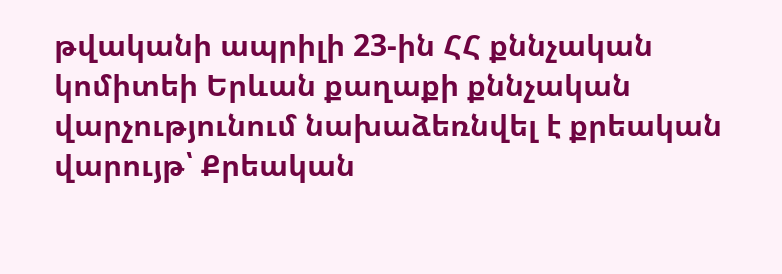թվականի ապրիլի 23-ին ՀՀ քննչական կոմիտեի Երևան քաղաքի քննչական վարչությունում նախաձեռնվել է քրեական վարույթ՝ Քրեական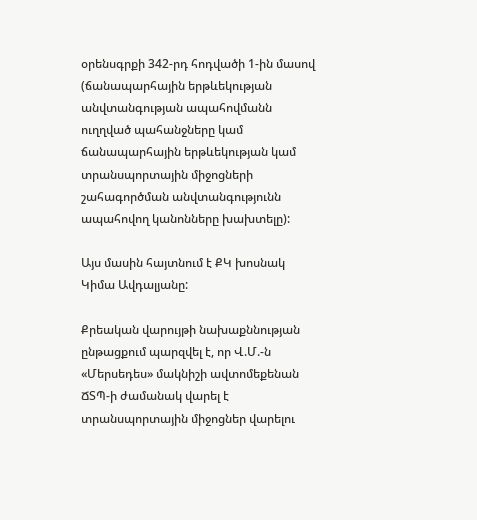օրենսգրքի 342-րդ հոդվածի 1-ին մասով (ճանապարհային երթևեկության անվտանգության ապահովմանն ուղղված պահանջները կամ ճանապարհային երթևեկության կամ տրանսպորտային միջոցների շահագործման անվտանգությունն ապահովող կանոնները խախտելը):

Այս մասին հայտնում է ՔԿ խոսնակ Կիմա Ավդալյանը:

Քրեական վարույթի նախաքննության ընթացքում պարզվել է, որ Վ.Մ.-ն «Մերսեդես» մակնիշի ավտոմեքենան ՃՏՊ-ի ժամանակ վարել է տրանսպորտային միջոցներ վարելու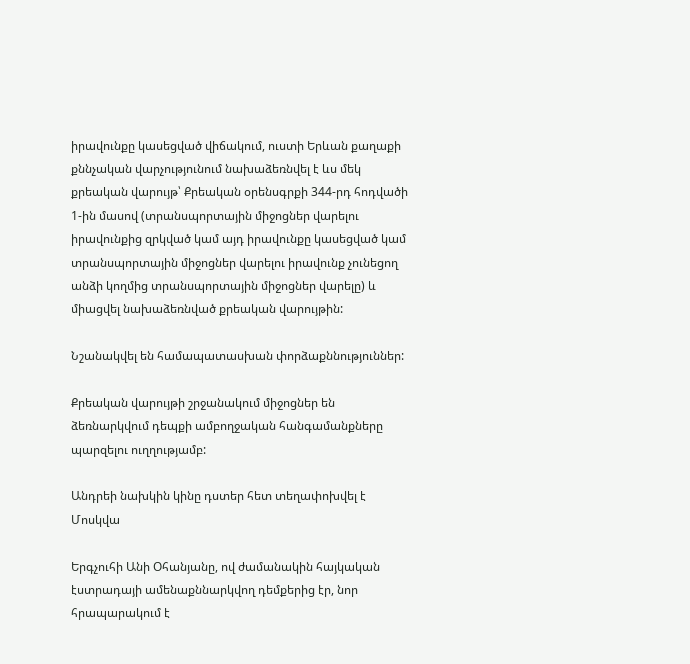իրավունքը կասեցված վիճակում, ուստի Երևան քաղաքի քննչական վարչությունում նախաձեռնվել է ևս մեկ քրեական վարույթ՝ Քրեական օրենսգրքի 344-րդ հոդվածի 1-ին մասով (տրանսպորտային միջոցներ վարելու իրավունքից զրկված կամ այդ իրավունքը կասեցված կամ տրանսպորտային միջոցներ վարելու իրավունք չունեցող անձի կողմից տրանսպորտային միջոցներ վարելը) և միացվել նախաձեռնված քրեական վարույթին:

Նշանակվել են համապատասխան փորձաքննություններ:

Քրեական վարույթի շրջանակում միջոցներ են ձեռնարկվում դեպքի ամբողջական հանգամանքները պարզելու ուղղությամբ:

Անդրեի նախկին կինը դստեր հետ տեղափոխվել է Մոսկվա

Երգչուհի Անի Օհանյանը, ով ժամանակին հայկական էստրադայի ամենաքննարկվող դեմքերից էր, նոր հրապարակում է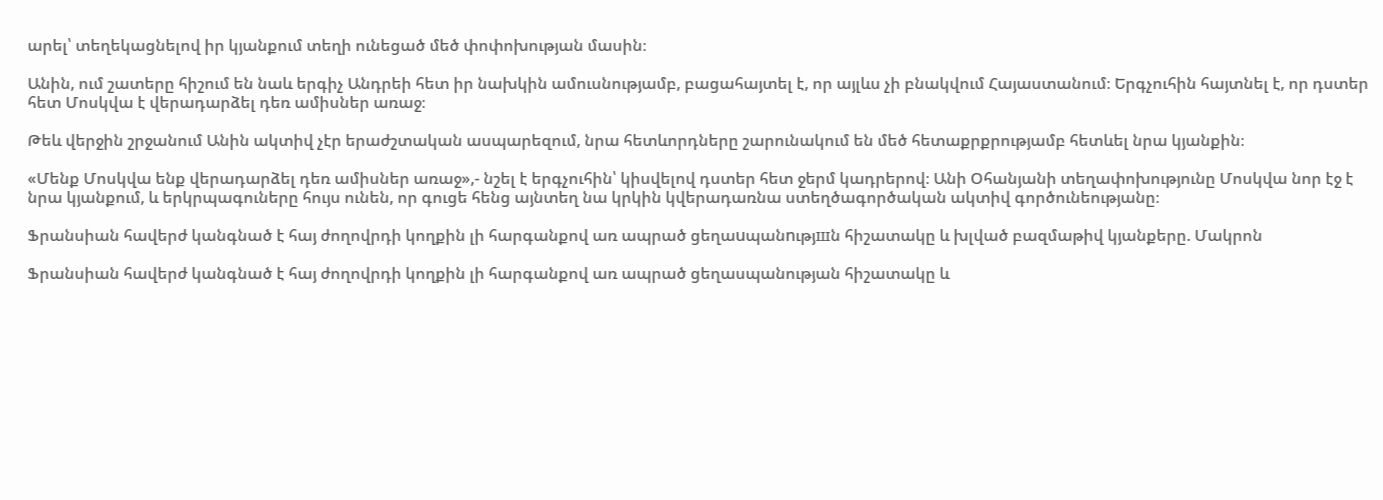արել՝ տեղեկացնելով իր կյանքում տեղի ունեցած մեծ փոփոխության մասին։

Անին, ում շատերը հիշում են նաև երգիչ Անդրեի հետ իր նախկին ամուսնությամբ, բացահայտել է, որ այլևս չի բնակվում Հայաստանում։ Երգչուհին հայտնել է, որ դստեր հետ Մոսկվա է վերադարձել դեռ ամիսներ առաջ։

Թեև վերջին շրջանում Անին ակտիվ չէր երաժշտական ասպարեզում, նրա հետևորդները շարունակում են մեծ հետաքրքրությամբ հետևել նրա կյանքին։

«Մենք Մոսկվա ենք վերադարձել դեռ ամիսներ առաջ»,- նշել է երգչուհին՝ կիսվելով դստեր հետ ջերմ կադրերով։ Անի Օհանյանի տեղափոխությունը Մոսկվա նոր էջ է նրա կյանքում, և երկրպագուները հույս ունեն, որ գուցե հենց այնտեղ նա կրկին կվերադառնա ստեղծագործական ակտիվ գործունեությանը։

Ֆրանսիան հավերժ կանգնած է հայ ժողովրդի կողքին լի հարգանքով առ ապրած ցեղաuպանnւթյшն հիշատակը և խլված բազմաթիվ կյանքերը. Մակրոն

Ֆրանսիան հավերժ կանգնած է հայ ժողովրդի կողքին լի հարգանքով առ ապրած ցեղասպանության հիշատակը և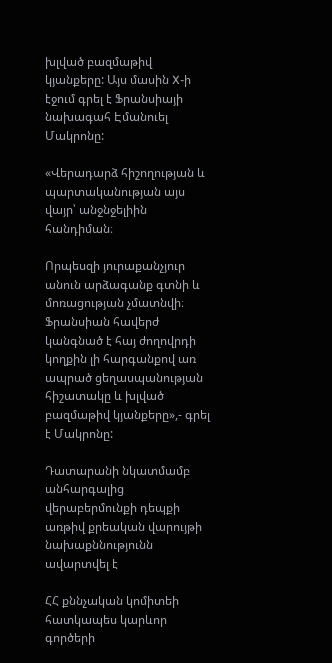խլված բազմաթիվ կյանքերը: Այս մասին X-ի էջում գրել է Ֆրանսիայի նախագահ Էմանուել Մակրոնը:

«Վերադարձ հիշողության և պարտականության այս վայր՝ անջնջելիին հանդիման։

Որպեսզի յուրաքանչյուր անուն արձագանք գտնի և մոռացության չմատնվի։ Ֆրանսիան հավերժ կանգնած է հայ ժողովրդի կողքին լի հարգանքով առ ապրած ցեղասպանության հիշատակը և խլված բազմաթիվ կյանքերը»,- գրել է Մակրոնը:

Դատարանի նկատմամբ անհարգալից վերաբերմունքի դեպքի առթիվ քրեական վարույթի նախաքննությունն ավարտվել է

ՀՀ քննչական կոմիտեի հատկապես կարևոր գործերի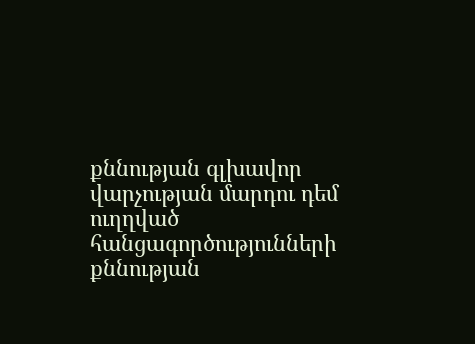քննության գլխավոր վարչության մարդու դեմ ուղղված հանցագործությունների քննության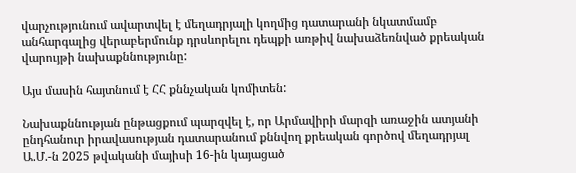վարչությունում ավարտվել է մեղադրյալի կողմից դատարանի նկատմամբ անհարգալից վերաբերմունք դրսևորելու դեպքի առթիվ նախաձեռնված քրեական վարույթի նախաքննությունը:

Այս մասին հայտնում է ՀՀ քննչական կոմիտեն:

Նախաքննության ընթացքում պարզվել է, որ Արմավիրի մարզի առաջին ատյանի ընդհանուր իրավասության դատարանում քննվող քրեական գործով մեղադրյալ Ա.Մ.-ն 2025 թվականի մայիսի 16-ին կայացած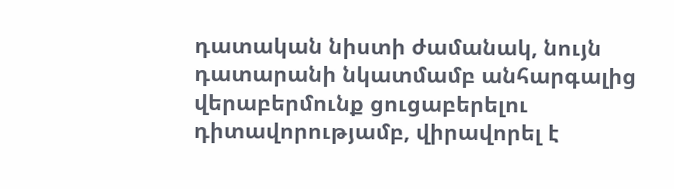դատական նիստի ժամանակ, նույն դատարանի նկատմամբ անհարգալից վերաբերմունք ցուցաբերելու դիտավորությամբ, վիրավորել է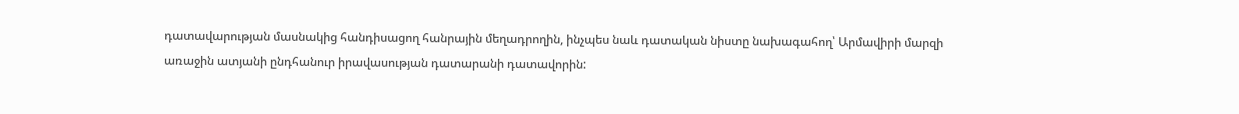դատավարության մասնակից հանդիսացող հանրային մեղադրողին, ինչպես նաև դատական նիստը նախագահող՝ Արմավիրի մարզի առաջին ատյանի ընդհանուր իրավասության դատարանի դատավորին: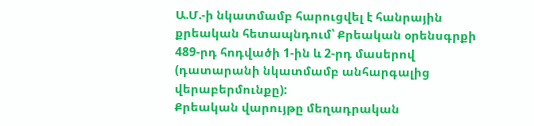Ա.Մ.-ի նկատմամբ հարուցվել է հանրային քրեական հետապնդում՝ Քրեական օրենսգրքի 489-րդ հոդվածի 1-ին և 2-րդ մասերով (դատարանի նկատմամբ անհարգալից վերաբերմունքը):
Քրեական վարույթը մեղադրական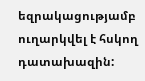եզրակացությամբ ուղարկվել է հսկող դատախազին: